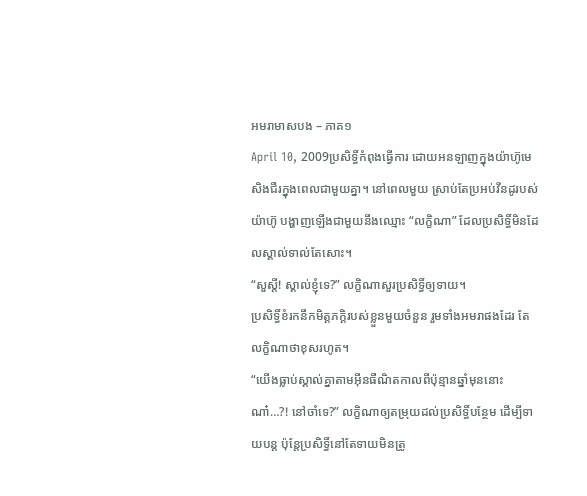អមរាមាសបង – ភាគ១
April 10, 2009ប្រសិទ្ធិ៍កំពុងធ្វើការ ដោយអនឡាញក្នុងយ៉ាហ៊ូមេសិងជឺរក្នុងពេលជាមួយគ្នា។ នៅពេលមួយ ស្រាប់តែប្រអប់វីនដូរបស់យ៉ាហ៊ូ បង្ហាញឡើងជាមួយនឹងឈ្មោះ “លក្ខិណា” ដែលប្រសិទ្ធិ៍មិនដែលស្គាល់ទាល់តែសោះ។
“សួស្តី! ស្គាល់ខ្ញុំទេ?” លក្ខិណាសួរប្រសិទ្ធិ៍ឲ្យទាយ។
ប្រសិទ្ធិ៍ខំរកនឹកមិត្តភក្តិរបស់ខ្លួនមួយចំនួន រួមទាំងអមរាផងដែរ តែលក្ខិណាថាខុសរហូត។
“យើងធ្លាប់ស្គាល់គ្នាតាមអ៊ីនធឺណិតកាលពីប៉ុន្មានឆ្នាំមុននោះណា៎…?! នៅចាំទេ?” លក្ខិណាឲ្យតម្រុយដល់ប្រសិទ្ធិ៍បន្ថែម ដើម្បីទាយបន្ត ប៉ុន្តែប្រសិទ្ធិ៍នៅតែទាយមិនត្រូ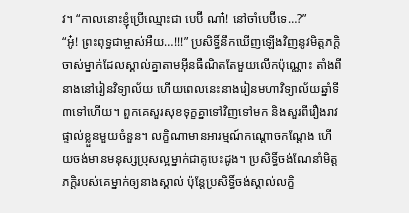វ។ “កាលនោះខ្ញុំប្រើឈ្មោះជា បេប៊ី ណា៎! នៅចាំបេប៊ីទេ…?”
“អូ៎! ព្រះពុទ្ធជាម្ចាស់អឺយ…!!!” ប្រសិទ្ធិ៍នឹកឃើញឡើងវិញនូវមិត្តភក្តិចាស់ម្នាក់ដែលស្គាល់គ្នាតាមអ៊ីនធឺណិតតែមួយលើកប៉ុណ្ណោះ តាំងពីនាងនៅរៀនវិទ្យាល័យ ហើយពេលនេះនាងរៀនមហាវិទ្យាល័យឆ្នាំទី៣ទៅហើយ។ ពួកគេសួរសុខទុក្ខគ្នាទៅវិញទៅមក និងសួរពីរឿងរាវផ្ទាល់ខ្លួនមួយចំនួន។ លក្ខិណាមានអារម្មណ៍កណ្តោចកណ្តែង ហើយចង់មានមនុស្សប្រុសល្អម្នាក់ជាគូបេះដូង។ ប្រសិទ្ធិ៍ចង់ណែនាំមិត្តភក្តិរបស់គេម្នាក់ឲ្យនាងស្គាល់ ប៉ុន្តែប្រសិទ្ធិ៍ចង់ស្គាល់លក្ខិ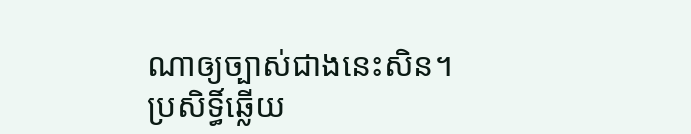ណាឲ្យច្បាស់ជាងនេះសិន។
ប្រសិទ្ធិ៍ឆ្លើយ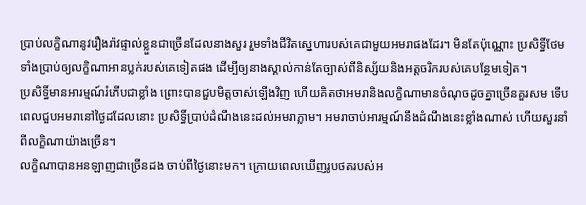ប្រាប់លក្ខិណានូវរឿងរ៉ាវផ្ទាល់ខ្លួនជាច្រើនដែលនាងសួរ រួមទាំងជីវិតស្នេហារបស់គេជាមួយអមរាផងដែរ។ មិនតែប៉ុណ្ណោះ ប្រសិទ្ធិ៍ថែមទាំងប្រាប់ឲ្យលក្ខិណាអានប្លក់របស់គេទៀតផង ដើម្បីឲ្យនាងស្គាល់កាន់តែច្បាស់ពីនិស្ស័យនិងអត្តចរិករបស់គេបន្ថែមទៀត។
ប្រសិទ្ធិ៍មានអារម្មណ៍រំភើបជាខ្លាំង ព្រោះបានជួបមិត្តចាស់ឡើងវិញ ហើយគិតថាអមរានិងលក្ខិណាមានចំណុចដូចគ្នាច្រើនគួរសម ទើបពេលជួបអមរានៅថ្ងៃដដែលនោះ ប្រសិទ្ធិ៍ប្រាប់ដំណឹងនេះដល់អមរាភ្លាម។ អមរាចាប់អារម្មណ៍នឹងដំណឹងនេះខ្លាំងណាស់ ហើយសួរនាំពីលក្ខិណាយ៉ាងច្រើន។
លក្ខិណាបានអនឡាញជាច្រើនដង ចាប់ពីថ្ងៃនោះមក។ ក្រោយពេលឃើញរូបថតរបស់អ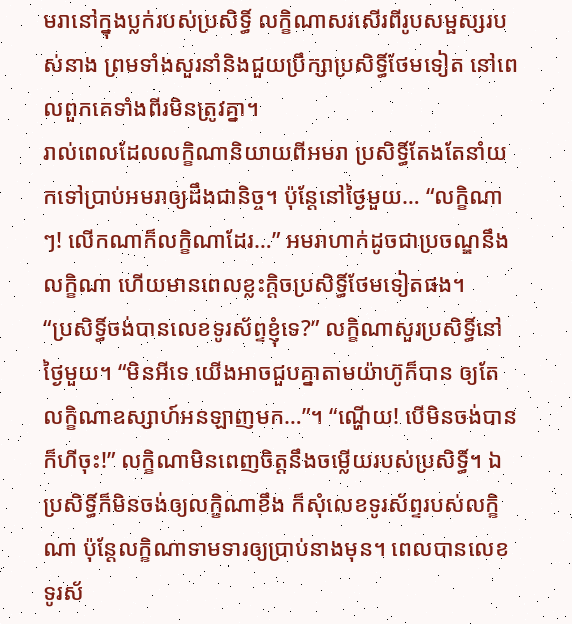មរានៅក្នុងប្លក់របស់ប្រសិទ្ធិ៍ លក្ខិណាសរសើរពីរូបសម្ផស្សរបស់នាង ព្រមទាំងសួរនាំនិងជួយប្រឹក្សាប្រសិទ្ធិ៍ថែមទៀត នៅពេលពួកគេទាំងពីរមិនត្រូវគ្នា។
រាល់ពេលដែលលក្ខិណានិយាយពីអមរា ប្រសិទ្ធិ៍តែងតែនាំយកទៅប្រាប់អមរាឲ្យដឹងជានិច្ច។ ប៉ុន្តែនៅថ្ងៃមួយ… “លក្ខិណាៗ! លើកណាក៏លក្ខិណាដែរ…” អមរាហាក់ដូចជាប្រចណ្ឌនឹងលក្ខិណា ហើយមានពេលខ្លះក្តិចប្រសិទ្ធិ៍ថែមទៀតផង។
“ប្រសិទ្ធិ៍ចង់បានលេខទូរស័ព្ទខ្ញុំទេ?” លក្ខិណាសួរប្រសិទ្ធិ៍នៅថ្ងៃមួយ។ “មិនអីទេ យើងអាចជួបគ្នាតាមយ៉ាហ៊ូក៏បាន ឲ្យតែលក្ខិណាឧស្សាហ៍អនឡាញមក…”។ “ណ្ហើយ! បើមិនចង់បានក៏ហីចុះ!” លក្ខិណាមិនពេញចិត្តនឹងចម្លើយរបស់ប្រសិទ្ធិ៍។ ឯប្រសិទ្ធិ៍ក៏មិនចង់ឲ្យលក្ខិណាខឹង ក៏សុំលេខទូរស័ព្ទរបស់លក្ខិណា ប៉ុន្តែលក្ខិណាទាមទារឲ្យប្រាប់នាងមុន។ ពេលបានលេខទូរស័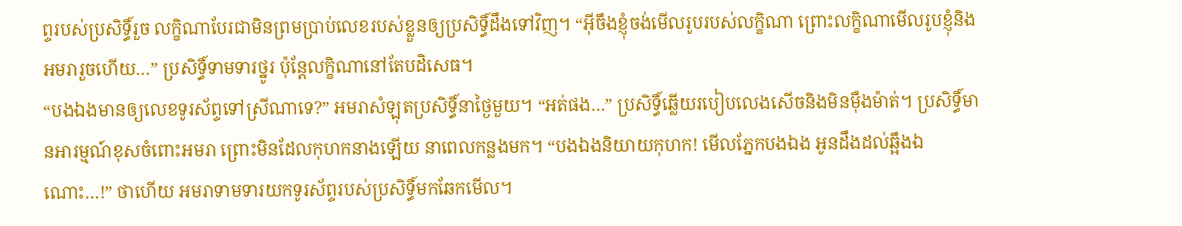ព្ទរបស់ប្រសិទ្ធិ៍រួច លក្ខិណាបែរជាមិនព្រមប្រាប់លេខរបស់ខ្លួនឲ្យប្រសិទ្ធិ៍ដឹងទៅវិញ។ “អ៊ីចឹងខ្ញុំចង់មើលរូបរបស់លក្ខិណា ព្រោះលក្ខិណាមើលរូបខ្ញុំនិងអមរារួចហើយ…” ប្រសិទ្ធិ៍ទាមទារថ្នូរ ប៉ុន្តែលក្ខិណានៅតែបដិសេធ។
“បងឯងមានឲ្យលេខទូរស័ព្ទទៅស្រីណាទេ?” អមរាសំឡុតប្រសិទ្ធិ៍នាថ្ងៃមួយ។ “អត់ផង…” ប្រសិទ្ធិ៍ឆ្លើយរបៀបលេងសើចនិងមិនម៉ឺងម៉ាត់។ ប្រសិទ្ធិ៍មានអារម្មណ៍ខុសចំពោះអមរា ព្រោះមិនដែលកុហកនាងឡើយ នាពេលកន្លងមក។ “បងឯងនិយាយកុហក! មើលភ្នែកបងឯង អូនដឹងដល់ឆ្អឹងឯណោះ…!” ថាហើយ អមរាទាមទារយកទូរស័ព្ទរបស់ប្រសិទ្ធិ៍មកឆែកមើល។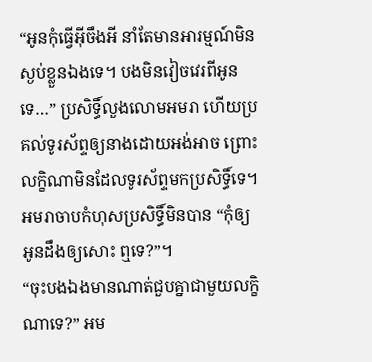“អូនកុំធ្វើអ៊ីចឹងអី នាំតែមានអារម្មណ៍មិនស្ងប់ខ្លួនឯងទេ។ បងមិនវៀចវេរពីអូនទេ…” ប្រសិទ្ធិ៍លួងលោមអមរា ហើយប្រគល់ទូរស័ព្ទឲ្យនាងដោយអង់អាច ព្រោះលក្ខិណាមិនដែលទូរស័ព្ទមកប្រសិទ្ធិ៍ទេ។ អមរាចាបកំហុសប្រសិទ្ធិ៍មិនបាន “កុំឲ្យអូនដឹងឲ្យសោះ ឮទេ?”។
“ចុះបងឯងមានណាត់ជួបគ្នាជាមួយលក្ខិណាទេ?” អម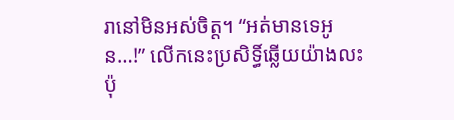រានៅមិនអស់ចិត្ត។ “អត់មានទេអូន…!” លើកនេះប្រសិទ្ធិ៍ឆ្លើយយ៉ាងលះ ប៉ុ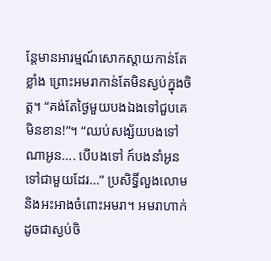ន្តែមានអារម្មណ៍សោកស្តាយកាន់តែខ្លាំង ព្រោះអមរាកាន់តែមិនស្ងប់ក្នុងចិត្ត។ “គង់តែថ្ងៃមួយបងឯងទៅជួបគេមិនខាន!”។ “ឈប់សង្ស័យបងទៅ ណាអូន…. បើបងទៅ ក៍បងនាំអូនទៅជាមួយដែរ…” ប្រសិទ្ធិ៍លួងលោម និងអះអាងចំពោះអមរា។ អមរាហាក់ដូចជាស្ងប់ចិ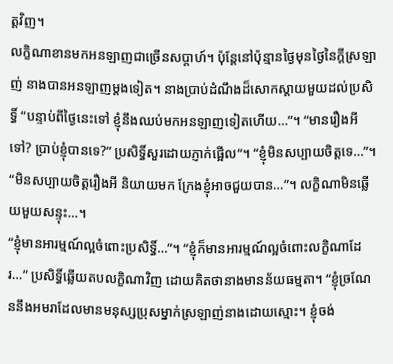ត្តវិញ។
លក្ខិណាខានមកអនឡាញជាច្រើនសប្តាហ៍។ ប៉ុន្តែនៅប៉ុន្មានថ្ងៃមុនថ្ងៃនៃក្តីស្រឡាញ់ នាងបានអនឡាញម្តងទៀត។ នាងប្រាប់ដំណឹងដ៏សោកស្តាយមួយដល់ប្រសិទ្ធិ៍ “បន្ទាប់ពីថ្ងៃនេះទៅ ខ្ញុំនឹងឈប់មកអនឡាញទៀតហើយ…”។ “មានរឿងអីទៅ? ប្រាប់ខ្ញុំបានទេ?” ប្រសិទ្ធិ៍សួរដោយភ្ញាក់ផ្អើល“។ “ខ្ញុំមិនសប្បាយចិត្តទេ…”។ “មិនសប្បាយចិត្តរឿងអី និយាយមក ក្រែងខ្ញុំអាចជួយបាន…”។ លក្ខិណាមិនឆ្លើយមួយសន្ទុះ…។
“ខ្ញុំមានអារម្មណ៍ល្អចំពោះប្រសិទ្ធិ៍…”។ “ខ្ញុំក៏មានអារម្មណ៍ល្អចំពោះលក្ខិណាដែរ…” ប្រសិទ្ធិ៍ឆ្លើយតបលក្ខិណាវិញ ដោយគិតថានាងមានន័យធម្មតា។ “ខ្ញុំច្រណែននឹងអមរាដែលមានមនុស្សប្រុសម្នាក់ស្រឡាញ់នាងដោយស្មោះ។ ខ្ញុំចង់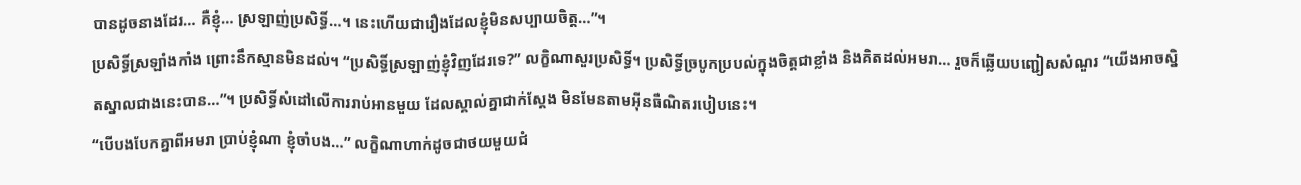បានដូចនាងដែរ… គឺខ្ញុំ… ស្រឡាញ់ប្រសិទ្ធិ៍…។ នេះហើយជារឿងដែលខ្ញុំមិនសប្បាយចិត្ត…”។
ប្រសិទ្ធិ៍ស្រឡាំងកាំង ព្រោះនឹកស្មានមិនដល់។ “ប្រសិទ្ធិ៍ស្រឡាញ់ខ្ញុំវិញដែរទេ?” លក្ខិណាសួរប្រសិទ្ធិ៍។ ប្រសិទ្ធិ៍ច្របូកប្របល់ក្នុងចិត្តជាខ្លាំង និងគិតដល់អមរា… រួចក៏ឆ្លើយបញ្ជៀសសំណួរ “យើងអាចស្និតស្នាលជាងនេះបាន…”។ ប្រសិទ្ធិ៍សំដៅលើការរាប់អានមួយ ដែលស្គាល់គ្នាជាក់ស្តែង មិនមែនតាមអ៊ីនធឺណិតរបៀបនេះ។
“បើបងបែកគ្នាពីអមរា ប្រាប់ខ្ញុំណា ខ្ញុំចាំបង…” លក្ខិណាហាក់ដូចជាថយមួយជំ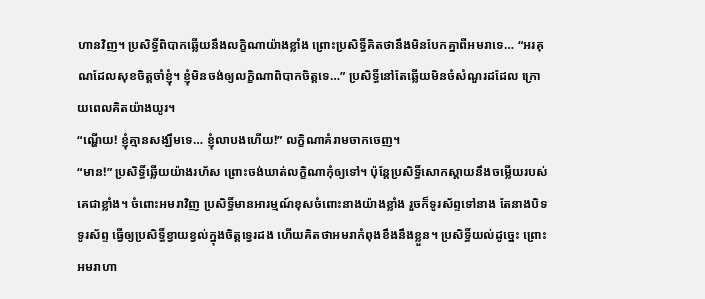ហានវិញ។ ប្រសិទ្ធិ៍ពិបាកឆ្លើយនឹងលក្ខិណាយ៉ាងខ្លាំង ព្រោះប្រសិទ្ធិ៍គិតថានឹងមិនបែកគ្នាពីអមរាទេ… “អរគុណដែលសុខចិត្តចាំខ្ញុំ។ ខ្ញុំមិនចង់ឲ្យលក្ខិណាពិបាកចិត្តទេ…” ប្រសិទ្ធិ៍នៅតែឆ្លើយមិនចំសំណួរដដែល ក្រោយពេលគិតយ៉ាងយូរ។
“ណ្ហើយ! ខ្ញុំគ្មានសង្ឃឹមទេ… ខ្ញុំលាបងហើយ!” លក្ខិណាគំរាមចាកចេញ។
“មាន!” ប្រសិទ្ធិ៍ឆ្លើយយ៉ាងរហ័ស ព្រោះចង់ឃាត់លក្ខិណាកុំឲ្យទៅ។ ប៉ុន្តែប្រសិទ្ធិ៍សោកស្តាយនឹងចម្លើយរបស់គេជាខ្លាំង។ ចំពោះអមរាវិញ ប្រសិទ្ធិ៍មានអារម្មណ៍ខុសចំពោះនាងយ៉ាងខ្លាំង រួចក៏ទូរស័ព្ទទៅនាង តែនាងបិទទូរស័ព្ទ ធ្វើឲ្យប្រសិទ្ធិ៍ខ្វាយខ្វល់ក្នុងចិត្តទ្វេរដង ហើយគិតថាអមរាកំពុងខឹងនឹងខ្លួន។ ប្រសិទ្ធិ៍យល់ដូច្នេះ ព្រោះអមរាហា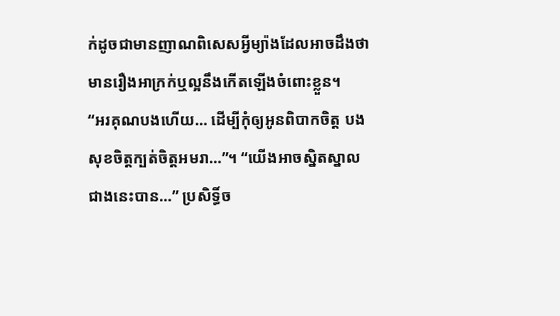ក់ដូចជាមានញាណពិសេសអ្វីម្យ៉ាងដែលអាចដឹងថាមានរឿងអាក្រក់ឬល្អនឹងកើតឡើងចំពោះខ្លួន។
“អរគុណបងហើយ… ដើម្បីកុំឲ្យអូនពិបាកចិត្ត បងសុខចិត្តក្បត់ចិត្តអមរា…”។ “យើងអាចស្និតស្នាលជាងនេះបាន…” ប្រសិទ្ធិ៍ច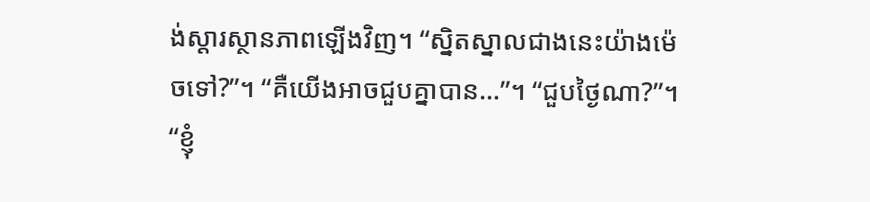ង់ស្តារស្ថានភាពឡើងវិញ។ “ស្និតស្នាលជាងនេះយ៉ាងម៉េចទៅ?”។ “គឺយើងអាចជួបគ្នាបាន…”។ “ជួបថ្ងៃណា?”។ “ខ្ញុំ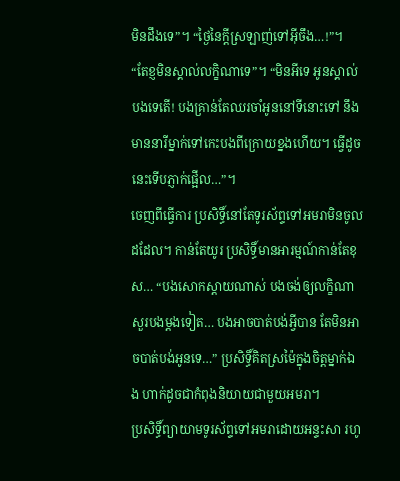មិនដឹងទេ”។ “ថ្ងៃនៃក្តីស្រឡាញ់ទៅអ៊ីចឹង…!”។ “តែខ្ញមិនស្គាល់លក្ខិណាទេ”។ “មិនអីទេ អូនស្គាល់បងទេតើ! បងគ្រាន់តែឈរចាំអូននៅទីនោះទៅ នឹងមាននារីម្នាក់ទៅកេះបងពីក្រោយខ្នងហើយ។ ធ្វើដូចនេះទើបភ្ញាក់ផ្អើល…”។
ចេញពីធ្វើការ ប្រសិទ្ធិ៍នៅតែទូរស័ព្ទទៅអមរាមិនចូលដដែល។ កាន់តែយូរ ប្រសិទ្ធិ៍មានអារម្មណ៍កាន់តែខុស… “បងសោកស្តាយណាស់ បងចង់ឲ្យលក្ខិណាសួរបងម្តងទៀត… បងអាចបាត់បង់អ្វីបាន តែមិនអាចបាត់បង់អូនទេ…” ប្រសិទ្ធិ៍គិតស្រម៉ៃក្នុងចិត្តម្នាក់ឯង ហាក់ដូចជាកំពុងនិយាយជាមួយអមរា។
ប្រសិទ្ធិ៍ព្យាយាមទូរស័ព្ទទៅអមរាដោយអន្ទះសា រហូ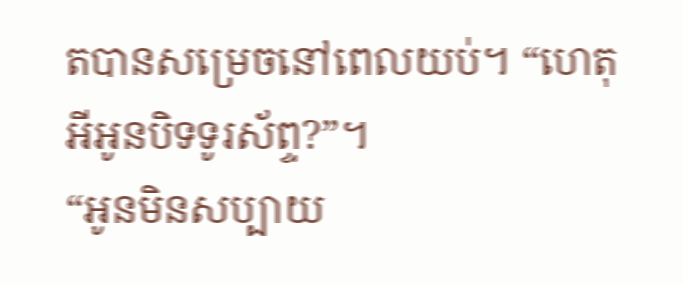តបានសម្រេចនៅពេលយប់។ “ហេតុអីអូនបិទទូរស័ព្ទ?”។
“អូនមិនសប្បាយ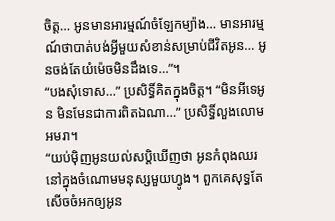ចិត្ត… អូនមានអារម្មណ៍ចំឡែកម្យ៉ាង… មានអារម្មណ៍ថាបាត់បង់អ្វីមួយសំខាន់សម្រាប់ជីវិតអូន… អូនចង់តែយំម៉េចមិនដឹងទេ…”។
“បងសុំទោស…” ប្រសិទ្ធិ៍គិតក្នុងចិត្ត។ “មិនអីទេអូន មិនមែនជាការពិតឯណា…” ប្រសិទ្ធិ៍លួងលោមអមរា។
“យប់ម៉ិញអូនយល់សប្តិឃើញថា អូនកំពុងឈរនៅក្នុងចំណោមមនុស្សមួយហ្វូង។ ពួកគេសុទ្ធតែសើចចំអកឲ្យអូន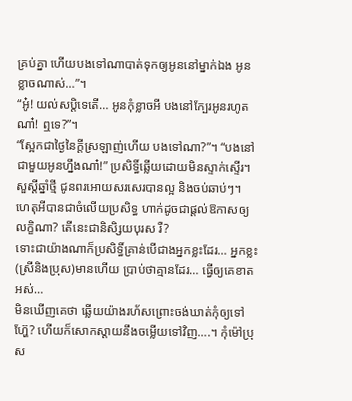គ្រប់គ្នា ហើយបងទៅណាបាត់ទុកឲ្យអូននៅម្នាក់ឯង អូនខ្លាចណាស់…”។
“អូ៎! យល់សប្តិទេតើ… អូនកុំខ្លាចអី បងនៅក្បែរអូនរហូតណា៎! ឮទេ?”។
“ស្អែកជាថ្ងៃនៃក្តីស្រឡាញ់ហើយ បងទៅណា?”។ “បងនៅជាមួយអូនហ្នឹងណា៎!” ប្រសិទ្ធិ៍ឆ្លើយដោយមិនស្ទាក់ស្ទើរ។
សួស្តីឆ្នាំថ្មី ជូនពរអោយសរសេរបានល្អ និងចប់ឆាប់ៗ។
ហេតុអីបានជាចំលើយប្រសិទ្ធ ហាក់ដូចជាផ្តល់ឱកាសឲ្យលក្ខិណា? តើនេះជានិសិ្សយបុរស រឺ?
ទោះជាយ៉ាងណាក៏ប្រសិទ្ធិ៍គ្រាន់បើជាងអ្នកខ្លះដែរ… អ្នកខ្លះ(ស្រីនិងប្រុស)មានហើយ ប្រាប់ថាគ្មានដែរ… ធ្វើឲ្យគេខាតអស់…
មិនឃើញគេថា ឆ្លើយយ៉ាងរហ័សព្រោះចង់ឃាត់កុំឲ្យទៅហ្ហ៊ែ? ហើយក៏សោកស្តាយនឹងចម្លើយទៅវិញ….។ កុំម៉ៅប្រុស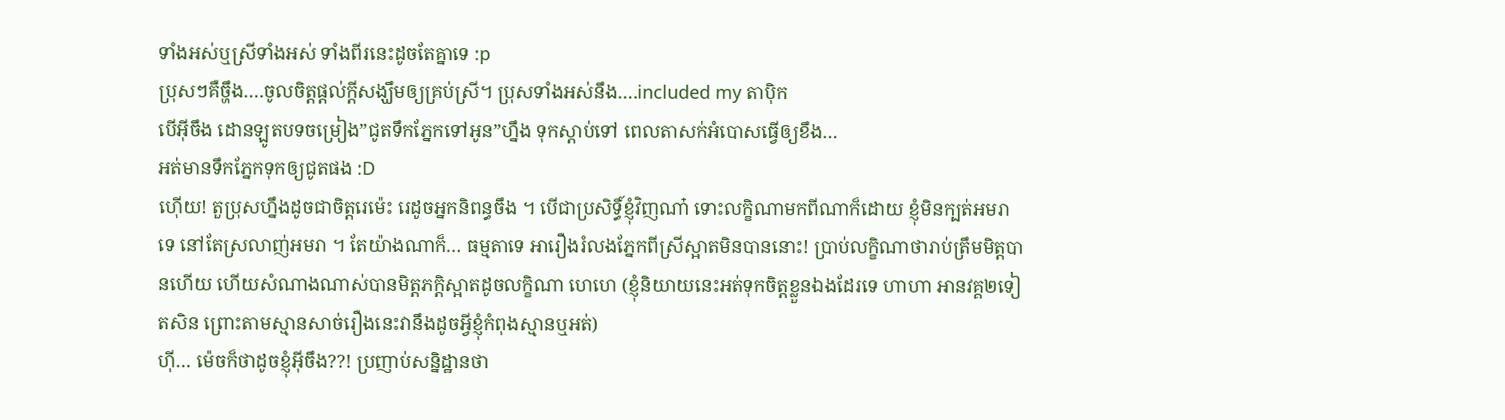ទាំងអស់ឬស្រីទាំងអស់ ទាំងពីរនេះដូចតែគ្នាទេ :p
ប្រុសៗគឺច្ហឹង….ចូលចិត្តផ្តល់ក្តីសង្ឃឹមឲ្យគ្រប់ស្រី។ ប្រុសទាំងអស់នឹង….included my តាប៉ិក
បើអ៊ីចឹង ដោនឡូតបទចម្រៀង”ជូតទឹកភ្នែកទៅអូន”ហ្នឹង ទុកស្តាប់ទៅ ពេលតាសក់អំបោសធ្វើឲ្យខឹង…
អត់មានទឹកភ្នែកទុកឲ្យជូតផង :D
ហ៊ើយ! តួប្រុសហ្នឹងដូចជាចិត្តរេម៉េះ រេដូចអ្នកនិពន្ធចឹង ។ បើជាប្រសិទ្ធិ៍ខ្ញុំវិញណា៎ ទោះលក្ខិណាមកពីណាក៏ដោយ ខ្ញុំមិនក្បត់អមរាទេ នៅតែស្រលាញ់អមរា ។ តែយ៉ាងណាក៏… ធម្មតាទេ អារឿងរំលងភ្នែកពីស្រីស្អាតមិនបាននោះ! ប្រាប់លក្ខិណាថារាប់ត្រឹមមិត្តបានហើយ ហើយសំណាងណាស់បានមិត្តភក្តិស្អាតដូចលក្ខិណា ហេហេ (ខ្ញុំនិយាយនេះអត់ទុកចិត្តខ្លួនឯងដែរទេ ហាហា អានវគ្គ២ទៀតសិន ព្រោះតាមស្មានសាច់រឿងនេះវានឹងដូចអ្វីខ្ញុំកំពុងស្មានឬអត់)
ហ៊ី… ម៉េចក៏ថាដូចខ្ញុំអ៊ីចឹង??! ប្រញាប់សន្និដ្ឋានថា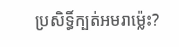ប្រសិទ្ធិ៍ក្បត់អមរាម្ល៉េះ?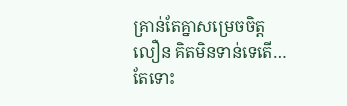គ្រាន់តែគ្នាសម្រេចចិត្តលឿន គិតមិនទាន់ទេតើ… តែទោះ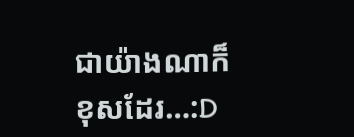ជាយ៉ាងណាក៏ខុសដែរ…:D